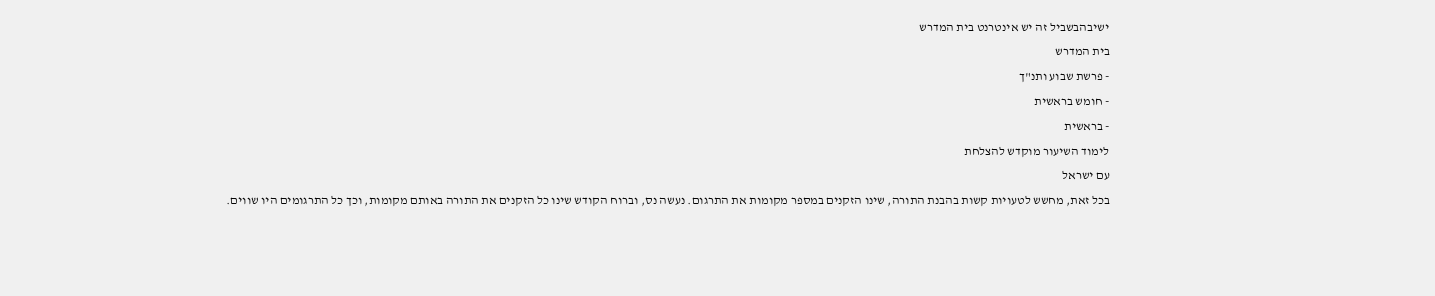ישיבהבשביל זה יש אינטרנט בית המדרש
בית המדרש
- פרשת שבוע ותנ"ך
- חומש בראשית
- בראשית
לימוד השיעור מוקדש להצלחת
עם ישראל
בכל זאת, מחשש לטעויות קשות בהבנת התורה, שינו הזקנים במספר מקומות את התרגום. נעשה נס, וברוח הקודש שינו כל הזקנים את התורה באותם מקומות, וכך כל התרגומים היו שווים.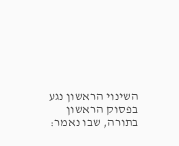השינוי הראשון נגע בפסוק הראשון בתורה, שבו נאמר: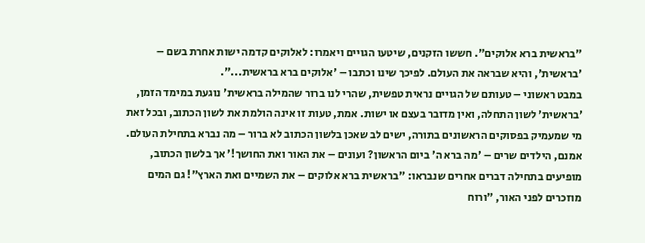"בראשית ברא אלוקים". חששו הזקנים, שיטעו הגויים ויאמרו: לאלוקים קדמה ישות אחרת בשם – 'בראשית', והיא שבראה את העולם. לפיכך שינו וכתבו – 'אלוקים ברא בראשית...".
במבט ראשוני – טעותם של הגויים נראית טפשית, שהרי לנו ברור שהמילה בראשית' נוגעת במימד הזמן, 'בראשית' לשון התחלה, ואין מדובר בעצם או ישות. אמת, טעות זו אינה הולמת את לשון הכתוב, ובכל זאת מי שמעמיק בפסוקים הראשונים בתורה, ישים לב שאכן בלשון הכתוב לא ברור – מה נברא בתחילת העולם.
אמנם, הילדים שרים – 'מה ברא ה' ביום הראשון? ועונים – את האור ואת החושך!' אך בלשון הכתוב, מופיעים בתחילה דברים אחרים שנבראו: "בראשית ברא אלוקים – את השמיים ואת הארץ"! גם המים מוזכרים לפני האור, "ורוח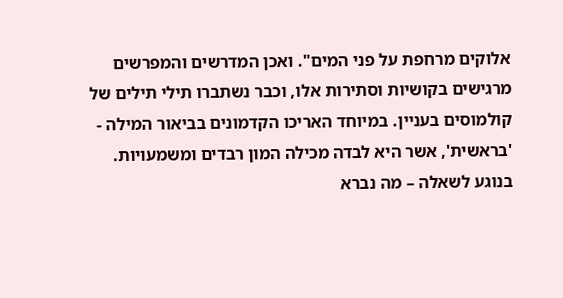אלוקים מרחפת על פני המים". ואכן המדרשים והמפרשים מרגישים בקושיות וסתירות אלו, וכבר נשתברו תילי תילים של קולמוסים בעניין. במיוחד האריכו הקדמונים בביאור המילה - 'בראשית', אשר היא לבדה מכילה המון רבדים ומשמעויות.
בנוגע לשאלה – מה נברא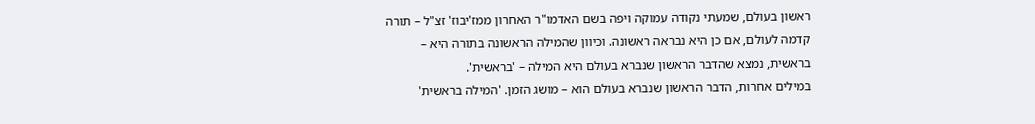ראשון בעולם, שמעתי נקודה עמוקה ויפה בשם האדמו"ר האחרון ממז'יבוז' זצ"ל – תורה קדמה לעולם, אם כן היא נבראה ראשונה. וכיוון שהמילה הראשונה בתורה היא – בראשית, נמצא שהדבר הראשון שנברא בעולם היא המילה – 'בראשית'.
במילים אחרות, הדבר הראשון שנברא בעולם הוא – מושג הזמן. 'המילה בראשית'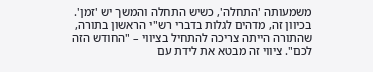משמעותה 'התחלה', כשיש התחלה והמשך יש 'זמן'.
בכיוון זה, מדהים לגלות בדברי רש"י הראשון בתורה, שהתורה הייתה צריכה להתחיל בציווי – "החודש הזה לכם". ציווי זה מבטא את לידת עם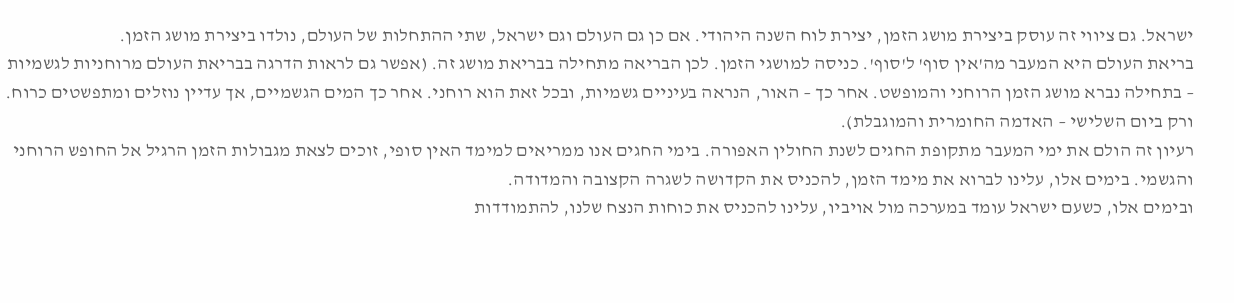ישראל. גם ציווי זה עוסק ביצירת מושג הזמן, יצירת לוח השנה היהודי. אם כן גם העולם וגם ישראל, שתי ההתחלות של העולם, נולדו ביצירת מושג הזמן.
בריאת העולם היא המעבר מה'אין סוף' ל'סוף'. כניסה למושגי הזמן. לכן הבריאה מתחילה בבריאת מושג זה. (אפשר גם לראות הדרגה בבריאת העולם מרוחניות לגשמיות – בתחילה נברא מושג הזמן הרוחני והמופשט. אחר כך – האור, הנראה בעיניים גשמיות, ובכל זאת הוא רוחני. אחר כך המים הגשמיים, אך עדיין נוזלים ומתפשטים כרוח. ורק ביום השלישי – האדמה החומרית והמוגבלת).
רעיון זה הולם את ימי המעבר מתקופת החגים לשנת החולין האפורה. בימי החגים אנו ממריאים למימד האין סופי, זוכים לצאת מגבולות הזמן הרגיל אל החופש הרוחני והגשמי. בימים אלו, עלינו לברוא את מימד הזמן, להכניס את הקדושה לשגרה הקצובה והמדודה.
ובימים אלו, כשעם ישראל עומד במערכה מול אויביו, עלינו להכניס את כוחות הנצח שלנו, להתמודדות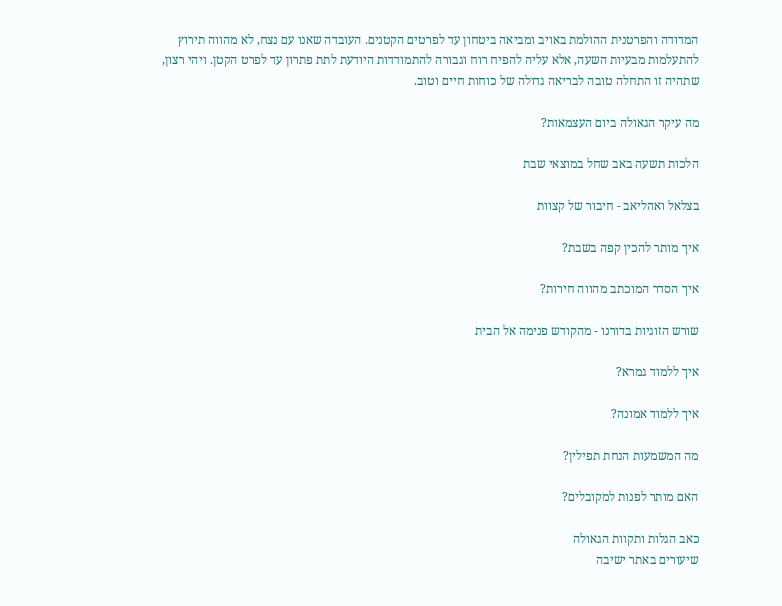המדודה והפרטנית ההולמת באויב ומביאה ביטחון עד לפרטים הקטנים. העובדה שאנו עם נצח, לא מהווה תירוץ להתעלמות מבעיות השעה, אלא עליה להפיח רוח וגבורה להתמודדות היודעת לתת פתרון עד לפרט הקטן. ויהי רצון, שתהיה זו התחלה טובה לבריאה גדולה של כוחות חיים וטוב.

מה עיקר הגאולה ביום העצמאות?

הלכות תשעה באב שחל במוצאי שבת

בצלאל ואהליאב - חיבור של קצוות

איך מותר להכין קפה בשבת?

איך הסדר המוכתב מהווה חירות?

שורש הזוגיות בדורנו - מהקודש פנימה אל הבית

איך ללמוד גמרא?

איך ללמוד אמונה?

מה המשמעות הנחת תפילין?

האם מותר לפנות למקובלים?

כאב הגלות ותקוות הגאולה
שיעורים באתר ישיבה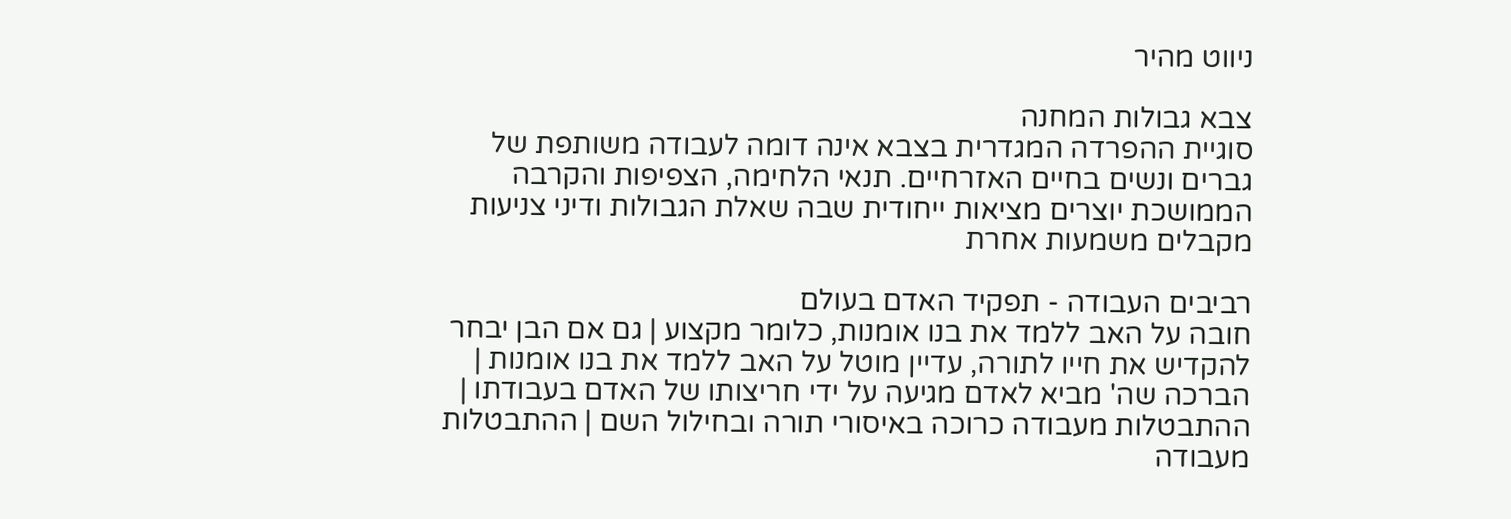ניווט מהיר

צבא גבולות המחנה
סוגיית ההפרדה המגדרית בצבא אינה דומה לעבודה משותפת של גברים ונשים בחיים האזרחיים. תנאי הלחימה, הצפיפות והקרבה הממושכת יוצרים מציאות ייחודית שבה שאלת הגבולות ודיני צניעות מקבלים משמעות אחרת

רביבים העבודה - תפקיד האדם בעולם
חובה על האב ללמד את בנו אומנות, כלומר מקצוע | גם אם הבן יבחר להקדיש את חייו לתורה, עדיין מוטל על האב ללמד את בנו אומנות | הברכה שה' מביא לאדם מגיעה על ידי חריצותו של האדם בעבודתו | ההתבטלות מעבודה כרוכה באיסורי תורה ובחילול השם | ההתבטלות מעבודה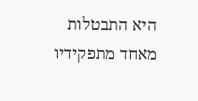היא התבטלות מאחד מתפקידיו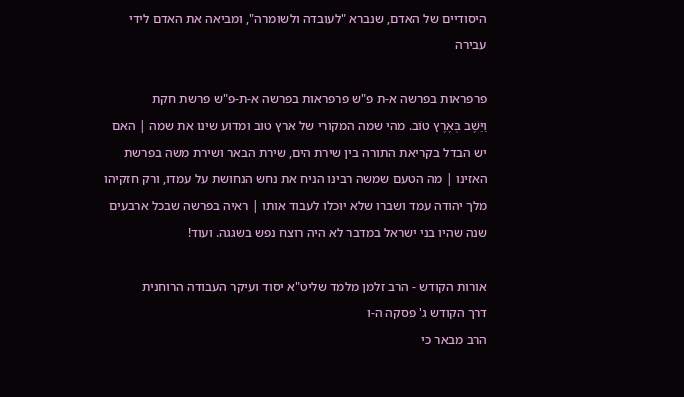היסודיים של האדם, שנברא "לעובדה ולשומרה", ומביאה את האדם לידי עבירה

פרפראות בפרשה א-ת פ"ש פרפראות בפרשה א-ת-פ"ש פרשת חקת
וַיֵּשֶׁב בְּאֶרֶץ טוֹב. מהי שמה המקורי של ארץ טוב ומדוע שינו את שמה | האם יש הבדל בקריאת התורה בין שירת הים, שירת הבאר ושירת משה בפרשת האזינו | מה הטעם שמשה רבינו הניח את נחש הנחושת על עמדו, ורק חזקיהו מלך יהודה עמד ושברו שלא יוכלו לעבוד אותו | ראיה בפרשה שבכל ארבעים שנה שהיו בני ישראל במדבר לא היה רוצח נפש בשגגה. ועוד!

אורות הקודש - הרב זלמן מלמד שליט"א יסוד ועיקר העבודה הרוחנית
דרך הקודש ג' פסקה ה-ו
הרב מבאר כי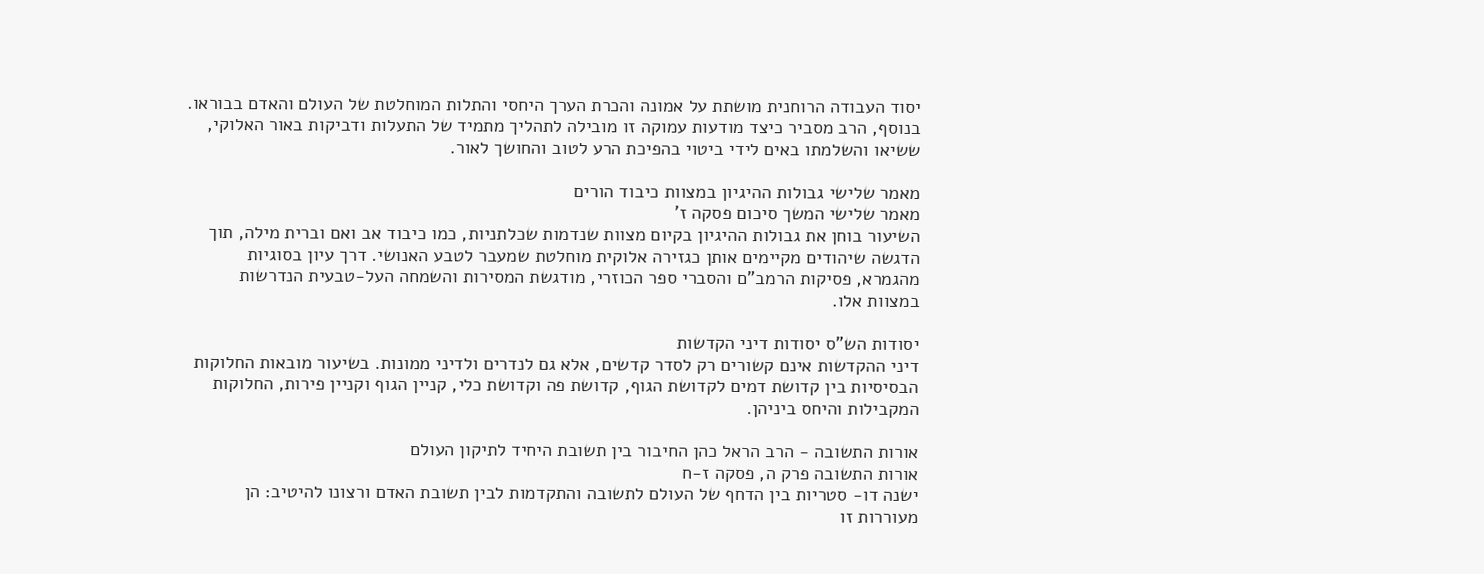יסוד העבודה הרוחנית מושתת על אמונה והכרת הערך היחסי והתלות המוחלטת של העולם והאדם בבוראו. בנוסף, הרב מסביר כיצד מודעות עמוקה זו מובילה לתהליך מתמיד של התעלות ודביקות באור האלוקי, ששיאו והשלמתו באים לידי ביטוי בהפיכת הרע לטוב והחושך לאור.

מאמר שלישי גבולות ההיגיון במצוות כיבוד הורים
מאמר שלישי המשך סיכום פסקה ז'
השיעור בוחן את גבולות ההיגיון בקיום מצוות שנדמות שכלתניות, כמו כיבוד אב ואם וברית מילה, תוך הדגשה שיהודים מקיימים אותן כגזירה אלוקית מוחלטת שמעבר לטבע האנושי. דרך עיון בסוגיות מהגמרא, פסיקות הרמב"ם והסברי ספר הכוזרי, מודגשת המסירות והשמחה העל-טבעית הנדרשות במצוות אלו.

יסודות הש"ס יסודות דיני הקדשות
דיני ההקדשות אינם קשורים רק לסדר קדשים, אלא גם לנדרים ולדיני ממונות. בשיעור מובאות החלוקות הבסיסיות בין קדושת דמים לקדושת הגוף, קדושת פה וקדושת כלי, קניין הגוף וקניין פירות, החלוקות המקבילות והיחס ביניהן.

אורות התשובה - הרב הראל כהן החיבור בין תשובת היחיד לתיקון העולם
אורות התשובה פרק ה, פסקה ז-ח
ישנה דו- סטריות בין הדחף של העולם לתשובה והתקדמות לבין תשובת האדם ורצונו להיטיב: הן מעוררות זו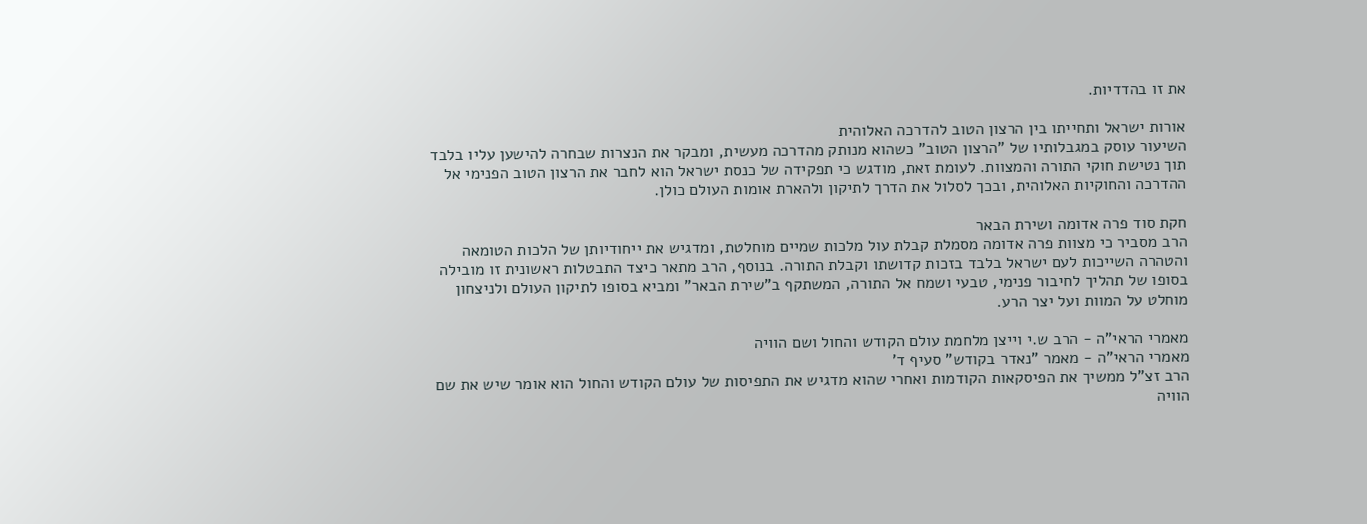את זו בהדדיות.

אורות ישראל ותחייתו בין הרצון הטוב להדרכה האלוהית
השיעור עוסק במגבלותיו של "הרצון הטוב" כשהוא מנותק מהדרכה מעשית, ומבקר את הנצרות שבחרה להישען עליו בלבד תוך נטישת חוקי התורה והמצוות. לעומת זאת, מודגש כי תפקידה של כנסת ישראל הוא לחבר את הרצון הטוב הפנימי אל ההדרכה והחוקיות האלוהית, ובכך לסלול את הדרך לתיקון ולהארת אומות העולם כולן.

חקת סוד פרה אדומה ושירת הבאר
הרב מסביר כי מצוות פרה אדומה מסמלת קבלת עול מלכות שמיים מוחלטת, ומדגיש את ייחודיותן של הלכות הטומאה והטהרה השייכות לעם ישראל בלבד בזכות קדושתו וקבלת התורה. בנוסף, הרב מתאר כיצד התבטלות ראשונית זו מובילה בסופו של תהליך לחיבור פנימי, טבעי ושמח אל התורה, המשתקף ב"שירת הבאר" ומביא בסופו לתיקון העולם ולניצחון מוחלט על המוות ועל יצר הרע.

מאמרי הראי"ה - הרב ש.י וייצן מלחמת עולם הקודש והחול ושם הוויה
מאמרי הראי"ה - מאמר "נאדר בקודש" סעיף ד'
הרב זצ"ל ממשיך את הפיסקאות הקודמות ואחרי שהוא מדגיש את התפיסות של עולם הקודש והחול הוא אומר שיש את שם הוויה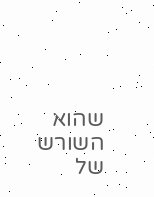שהוא השורש של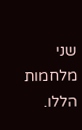שני מלחמות הללו.